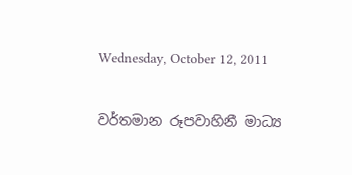Wednesday, October 12, 2011

වර්තමාන රූපවාහිනී මාධ්‍ය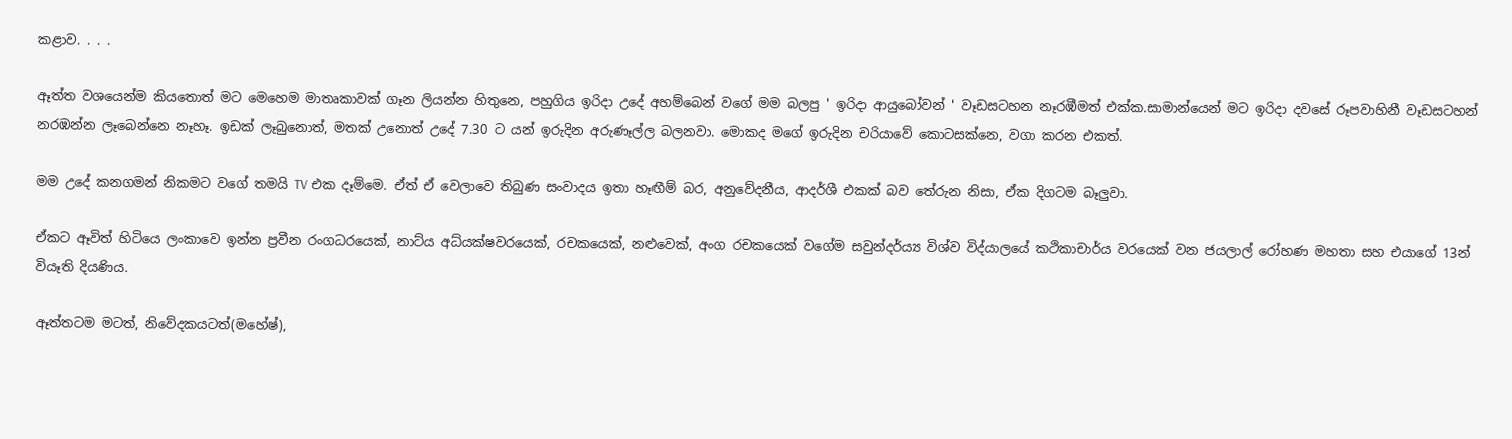කළාව. . . .

ඈත්ත වශයෙන්ම කියතොත් මට මෙහෙම මාතෘකාවක් ගෑන ලියන්න හිතුනෙ, පහුගිය ඉරිදා උදේ අහම්බෙන් වගේ මම බලපු ' ඉරිදා ආයුබෝවන් ' වෑඩසටහන නෑරඹීමත් එක්ක.සාමාන්යෙන් මට ඉරිදා දවසේ රූපවාහිනී වෑඩසටහන් නරඹන්න ලෑබෙන්නෙ නෑහෑ. ඉඩක් ලෑබුනොත්, මතක් උනොත් උදේ 7.30 ට යන් ඉරුදින අරුණෑල්ල බලනවා. මොකද මගේ ඉරුදින චරියාවේ කොටසක්නෙ, වගා කරන එකත්.

මම උදේ කනගමන් නිකමට වගේ තමයි TV එක දෑම්මෙ. ඒත් ඒ වෙලාවෙ තිබුණ සංවාදය ඉතා හෑඟීම් බර, අනුවේදනීය, ආදර්ශී එකක් බව තේරුන නිසා, ඒක දිගටම බෑලුවා.

ඒකට ඈවිත් හිටියෙ ලංකාවෙ ඉන්න ප්‍රවීන රංගධරයෙක්, නාට්ය අධ්යක්ෂවරයෙක්, රචකයෙක්, නළුවෙක්, අංග රචකයෙක් වගේම සවුන්දර්ය්‍ය විශ්ව විද්යාලයේ කථිකාචාර්ය වරයෙක් වන ජයලාල් රෝහණ මහතා සහ එයාගේ 13න් වියෑති දියණිය.

ඈත්තටම මටත්, නිවේදකයටත්(මහේෂ්),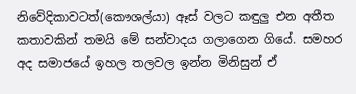නිවේදිකාවටත්(කෞශල්යා) ඈස් වලට කඳුලු එන අතීත කතාවකින් තමයි මේ සන්වාදය ගලාගෙන ගියේ. සමහර අද සමාජයේ ඉහල තලවල ඉන්න මිනිසුන් ඒ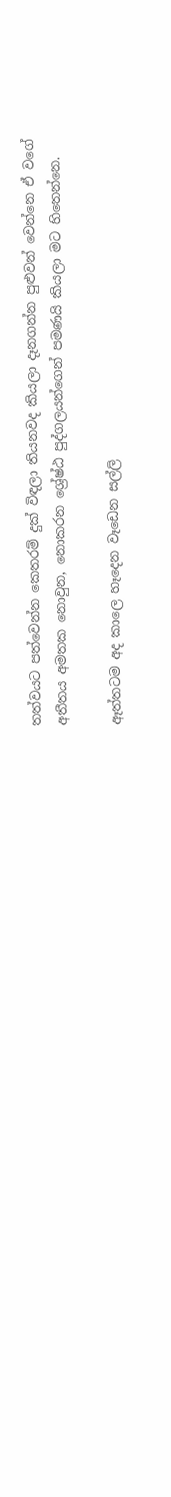තත්වයට පත්වෙන්න කෙතරම් දුක් විඳලා තියනවද කියලා දෑනගන්න පුළුවන් වෙන්නෙ ඒ වගේ අතීතය අමතක නොවුන, නොකරන ශ්‍රේෂ්ඨ පුද්ගලයන්ගෙන් පමණයි කියලා මට හිතෙන්නෙ.

ඈත්තටම අද කාලෙ හෑදෙන වෑඩෙන සල්ලි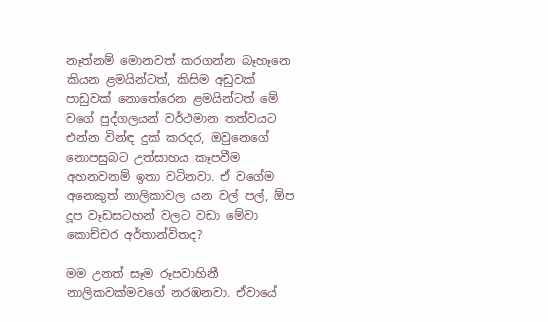නෑත්නම් මොනවත් කරගන්න බෑහෑනෙ කියන ළමයින්ටත්, කිසිම අඩුවක් පාඩුවක් නොතේරෙන ළමයින්ටත් මේ වගේ පුද්ගලයන් වර්ථමාන තත්වයට එන්න වින්ඳ දුක් කරදර, ඔවුනෙගේ නොපසුබට උත්සාහය කෑපවීම අහනවනම් ඉතා වටිනවා. ඒ වගේම අනෙකුත් නාලිකාවල යන වල් පල්, ඕප දූප වෑඩසටහන් වලට වඩා මේවා කොච්චර අර්තාන්විතද?

මම උනත් සෑම රූපවාහිනී නාලිකවක්මවගේ නරඹනවා. ඒවායේ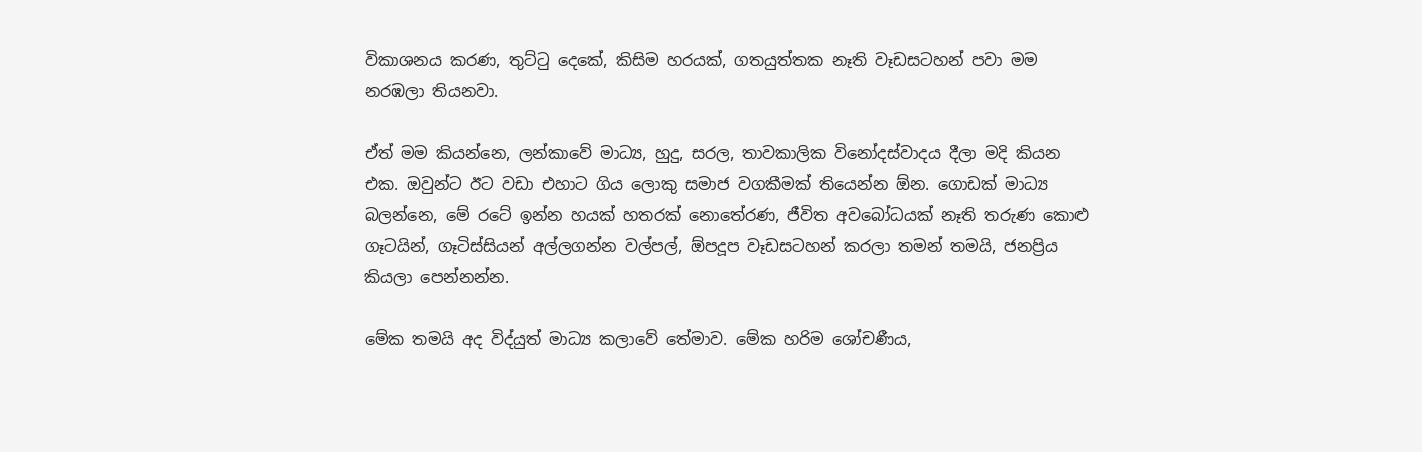විකාශනය කරණ, තුට්ටු දෙකේ, කිසිම හරයක්, ගතයුත්තක නෑති වෑඩසටහන් පවා මම නරඹලා තියනවා.

ඒත් මම කියන්නෙ, ලන්කාවේ මාධ්‍ය, හුදු, සරල, තාවකාලික විනෝදස්වාදය දීලා මදි කියන එක. ඔවුන්ට ඊට වඩා එහාට ගිය ලොකු සමාජ වගකීමක් තියෙන්න ඕන. ගොඩක් මාධ්‍ය බලන්නෙ, මේ රටේ ඉන්න හයක් හතරක් නොතේරණ, ජීවිත අවබෝධයක් නෑති තරුණ කොළු ගෑටයින්, ගෑටිස්සියන් අල්ලගන්න වල්පල්, ඕපදූප වෑඩසටහන් කරලා තමන් තමයි, ජනප්‍රිය කියලා පෙන්නන්න.

මේක තමයි අද විද්යුත් මාධ්‍ය කලාවේ තේමාව. මේක හරිම ශෝචණීය,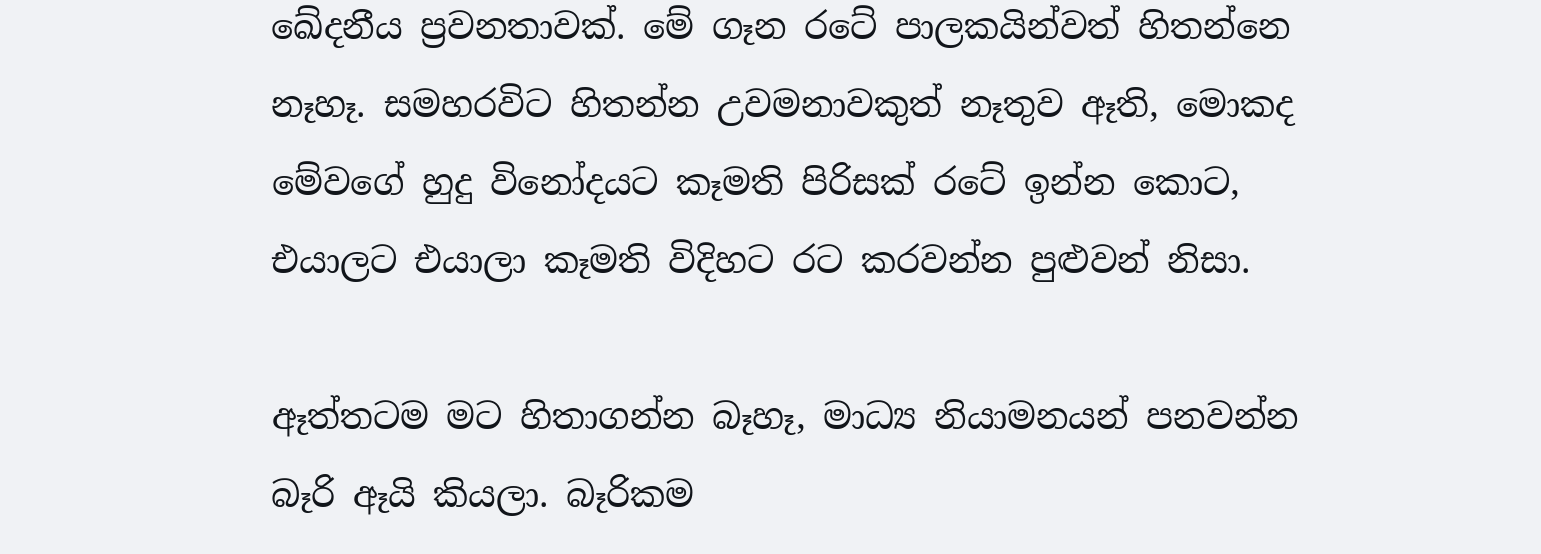ඛේදනීය ප්‍රවනතාවක්. මේ ගෑන රටේ පාලකයින්වත් හිතන්නෙ නෑහෑ. සමහරවිට හිතන්න උවමනාවකුත් නෑතුව ඈති, මොකද මේවගේ හුදු විනෝදයට කෑමති පිරිසක් රටේ ඉන්න කොට, එයාලට එයාලා කෑමති විදිහට රට කරවන්න පුළුවන් නිසා.

ඈත්තටම මට හිතාගන්න බෑහෑ, මාධ්‍ය නියාමනයන් පනවන්න බෑරි ඈයි කියලා. බෑරිකම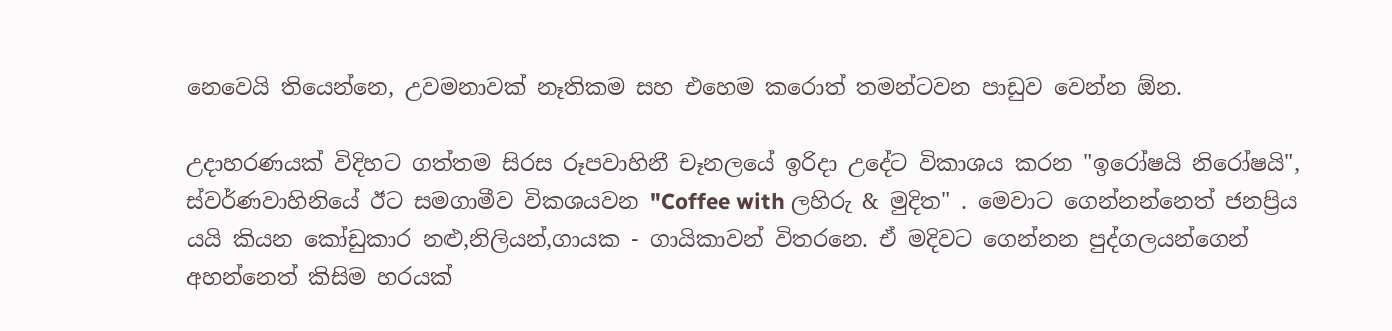නෙවෙයි තියෙන්නෙ, උවමනාවක් නෑතිකම සහ එහෙම කරොත් තමන්ටවන පාඩුව වෙන්න ඕන.

උදාහරණයක් විදිහට ගත්තම සිරස රූපවාහිනී චෑනලයේ ඉරිදා උදේට විකාශය කරන "ඉරෝෂයි නිරෝෂයි", ස්වර්ණවාහිනියේ ඊට සමගාමීව විකශයවන "Coffee with ලහිරු & මුදිත" . මෙවාට ගෙන්නන්නෙත් ජනප්‍රිය යයි කියන කෝඩුකාර නළු,නිලියන්,ගායක - ගායිකාවන් විතරනෙ. ඒ මදිවට ගෙන්නන පුද්ගලයන්ගෙන් අහන්නෙත් කිසිම හරයක්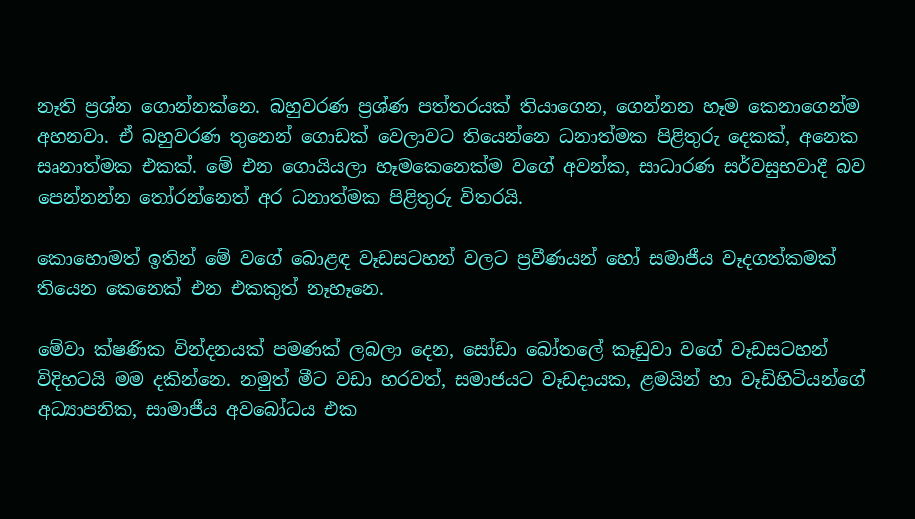නෑති ප්‍රශ්න ගොන්නක්නෙ. බහුවරණ ප්‍රශ්ණ පත්තරයක් තියාගෙන, ගෙන්නන හෑම කෙනාගෙන්ම අහනවා. ඒ බහුවරණ තුනෙන් ගොඩක් වෙලාවට තියෙන්නෙ ධනාත්මක පිළිතුරු දෙකක්, අනෙක සෘනාත්මක එකක්. මේ එන ගොයියලා හෑමකෙනෙක්ම වගේ අවන්ක, සාධාරණ සර්වසුභවාදී බව පෙන්නන්න තෝරන්නෙත් අර ධනාත්මක පිළිතුරු විතරයි.

කොහොමත් ඉතින් මේ වගේ බොළඳ වෑඩසටහන් වලට ප්‍රවීණයන් හෝ සමාජීය වෑදගත්කමක් තියෙන කෙනෙක් එන එකකුත් නෑහෑනෙ.

මේවා ක්ෂණික වින්දනයක් පමණක් ලබලා දෙන, සෝඩා බෝතලේ කෑඩුවා වගේ වෑඩසටහන් විදිහටයි මම දකින්නෙ. නමුත් මීට වඩා හරවත්, සමාජයට වෑඩදායක, ළමයින් හා වෑඩිහිටියන්ගේ අධ්‍යාපනික, සාමාජීය අවබෝධය එක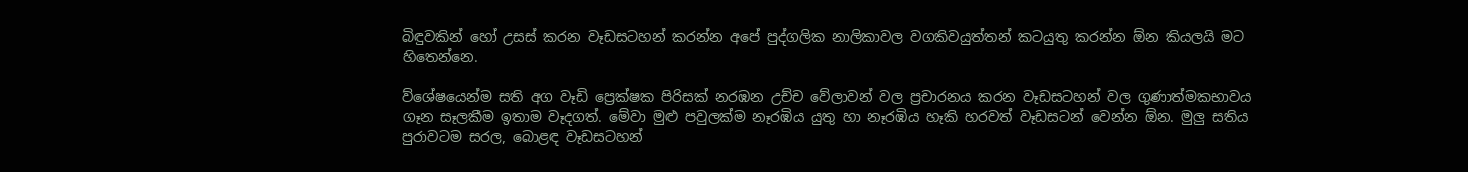බිඳුවකින් හෝ උසස් කරන වෑඩසටහන් කරන්න අපේ පුද්ගලික නාලිකාවල වගකිවයුත්තන් කටයුතු කරන්න ඕන කියලයි මට හිතෙන්නෙ.

ව්ශේෂයෙන්ම සති අග වෑඩි ප්‍රෙක්ෂක පිරිසක් නරඹන උච්ච වේලාවන් වල ප්‍රචාරනය කරන වෑඩසටහන් වල ගුණාත්මකභාවය ගෑන සෑලකීම ඉතාම වෑදගත්. මේවා මුළු පවුලක්ම නෑරඹිය යුතු හා නෑරඹිය හෑකි හරවත් වෑඩසටන් වෙන්න ඕන. මුලු සතිය පුරාවටම සරල, බොළඳ වෑඩසටහන්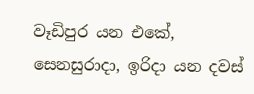වෑඩිපුර යන එකේ, සෙනසුරාදා, ඉරිදා යන දවස්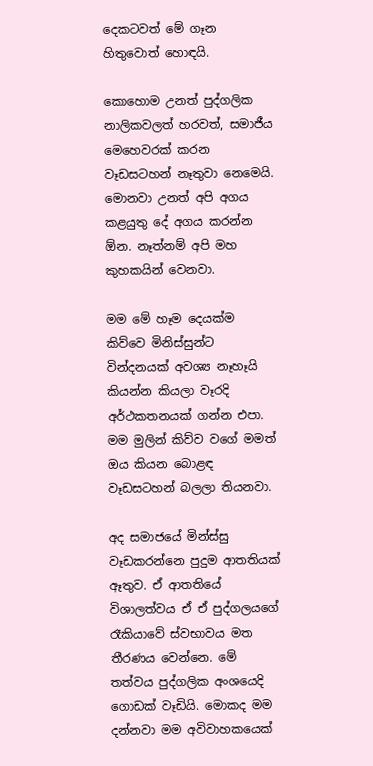දෙකටවත් මේ ගෑන හිතුවොත් හොඳයි.

කොහොම උනත් පුද්ගලික නාලිකවලත් හරවත්, සමාජීය මෙහෙවරක් කරන වෑඩසටහන් නෑතුවා නෙමෙයි. මොනවා උනත් අපි අගය කළයුතු දේ අගය කරන්න ඕන. නෑත්නම් අපි මහ කුහකයින් වෙනවා.

මම මේ හෑම දෙයක්ම කිව්වෙ මිනිස්සුන්ට වින්දනයක් අවශ්‍ය නෑහෑයි කියන්න කියලා වෑරදි අර්ථකතනයක් ගන්න එපා. මම මුලින් කිව්ව වගේ මමත් ඔය කියන බොළඳ වෑඩසටහන් බලලා තියනවා.

අද සමාජයේ මින්ස්සු වෑඩකරන්නෙ පුදුම ආතතියක් ඈතුව. ඒ ආතතියේ විශාලත්වය ඒ ඒ පුද්ගලයගේ රෑකියාවේ ස්වභාවය මත තීරණය වෙන්නෙ. මේ තත්වය පුද්ගලික අංශයෙදි ගොඩක් වෑඩියි. මොකද මම දන්නවා මම අවිවාහකයෙක්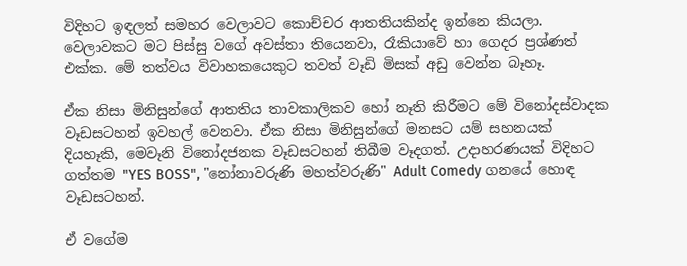විදිහට ඉඳලත් සමහර වෙලාවට කොච්චර ආතතියකින්ද ඉන්නෙ කියලා. වෙලාවකට මට පිස්සු වගේ අවස්තා තියෙනවා, රෑකියාවේ හා ගෙදර ප්‍රශ්ණත් එක්ක. මේ තත්වය විවාහකයෙකුට තවත් වෑඩි මිසක් අඩු වෙන්න බෑහෑ.

ඒක නිසා මිනිසුන්ගේ ආතතිය තාවකාලිකව හෝ නෑති කිරීමට මේ විනෝදස්වාදක වෑඩසටහන් ඉවහල් වෙනවා. ඒක නිසා මිනිසුන්ගේ මනසට යම් සහනයක් දියහෑකි, මෙවෑනි විනෝදජනක වෑඩසටහන් තිබීම වෑදගත්. උදාහරණයක් විදිහට ගත්තම "YES BOSS", "නෝනාවරුණි මහත්වරුණි" Adult Comedy ගනයේ හොඳ වෑඩසටහන්.

ඒ වගේම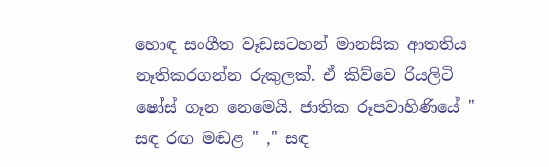හොඳ සංගීත වෑඩසටහන් මානසික ආතතිය නෑතිකරගන්න රුකුලක්. ඒ කිව්වෙ රියලිටි ෂෝස් ගෑන නෙමෙයි. ජාතික රූපවාහිණියේ " සඳ රඟ මඬළ " ," සඳ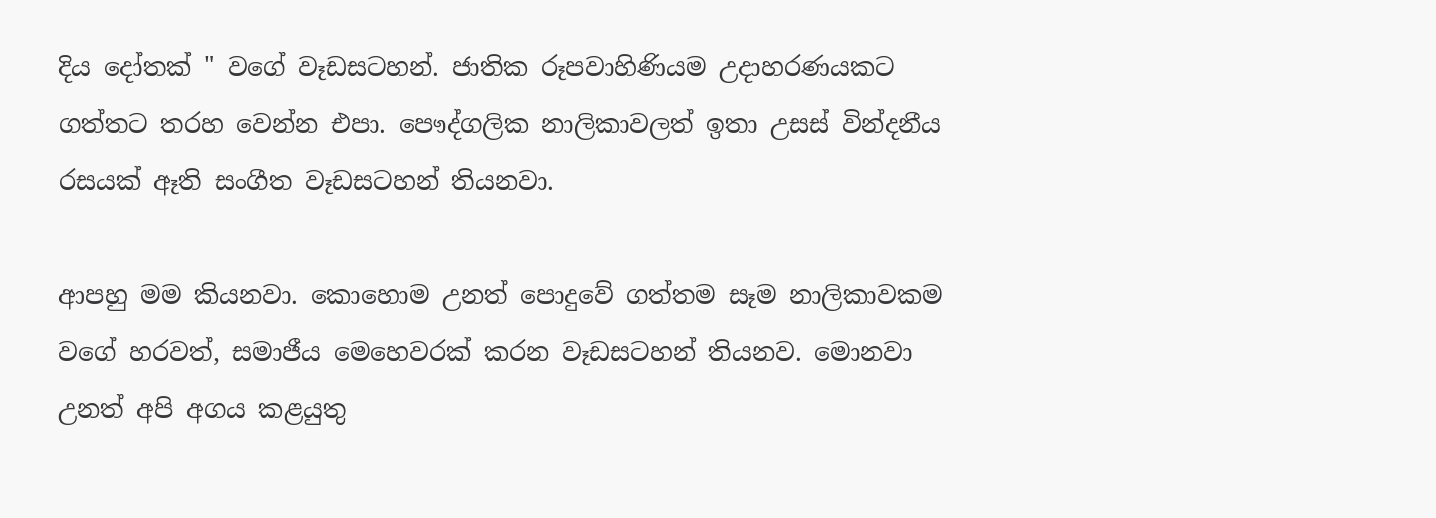දිය දෝතක් " වගේ වෑඩසටහන්. ජාතික රූපවාහිණියම උදාහරණයකට ගත්තට තරහ වෙන්න එපා. පෞද්ගලික නාලිකාවලත් ඉතා උසස් වින්දනීය රසයක් ඈති සංගීත වෑඩසටහන් තියනවා.

ආපහු මම කියනවා. කොහොම උනත් පොදුවේ ගත්තම සෑම නාලිකාවකම වගේ හරවත්, සමාජීය මෙහෙවරක් කරන වෑඩසටහන් තියනව. මොනවා උනත් අපි අගය කළයුතු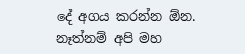දේ අගය කරන්න ඕන. නෑත්නම් අපි මහ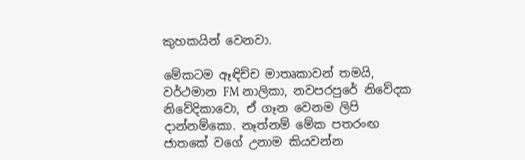කුහකයින් වෙනවා.

මේකටම ඈඳිච්ච මාතෘකාවන් තමයි, වර්ථමාන FM නාලිකා, නවපරපුරේ නිවේදක නිවේදිකාවො, ඒ ගෑන වෙනම ලිපි දාන්නම්කො. නෑත්නම් මේක පතරංඟ ජාතකේ වගේ උනාම කියවන්න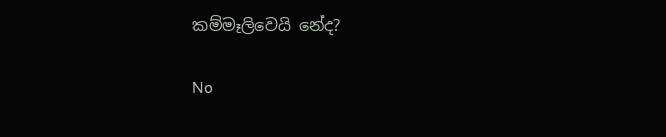කම්මෑලිවෙයි නේද?

No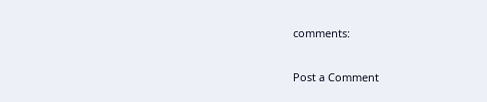comments:

Post a Comment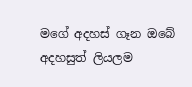මගේ අදහස් ගෑන ඔබේ අදහසුත් ලියලම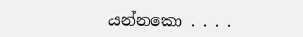යන්නකො . . . .